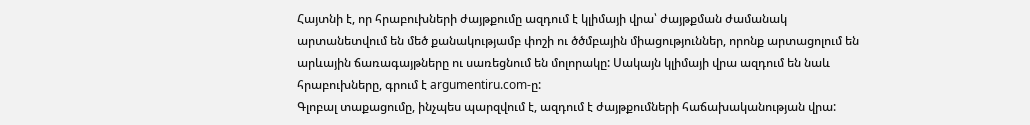Հայտնի է, որ հրաբուխների ժայթքումը ազդում է կլիմայի վրա՝ ժայթքման ժամանակ արտանետվում են մեծ քանակությամբ փոշի ու ծծմբային միացություններ, որոնք արտացոլում են արևային ճառագայթները ու սառեցնում են մոլորակը: Սակայն կլիմայի վրա ազդում են նաև հրաբուխները, գրում է argumentiru.com-ը:
Գլոբալ տաքացումը, ինչպես պարզվում է, ազդում է ժայթքումների հաճախականության վրա: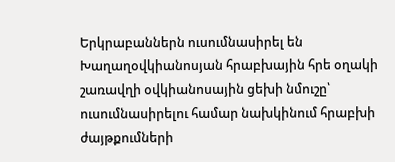Երկրաբաններն ուսումնասիրել են Խաղաղօվկիանոսյան հրաբխային հրե օղակի շառավղի օվկիանոսային ցեխի նմուշը՝ ուսումնասիրելու համար նախկինում հրաբխի ժայթքումների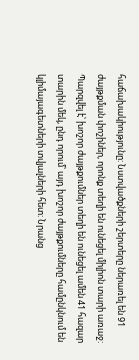հաճախակիությունը: Նստվածքների շերտերը ներառել են 91 ժայթքման փոշիներ, որոնք տեղի են ունեցել միլիոն տարի առաջ:
Պարզվել է՝ խոշոր ժայթքումներ տեղի են ունեցել ամեն 41 հազար տարին մեկ, ընդ որում՝ այդ խոշոր ժայթքումները համընկնում են կլիմայագետների տվյալների հետ: Նրանց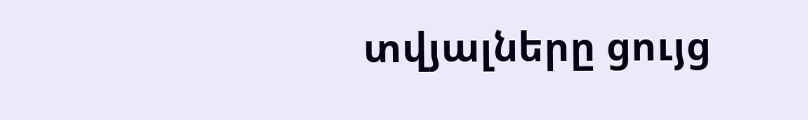տվյալները ցույց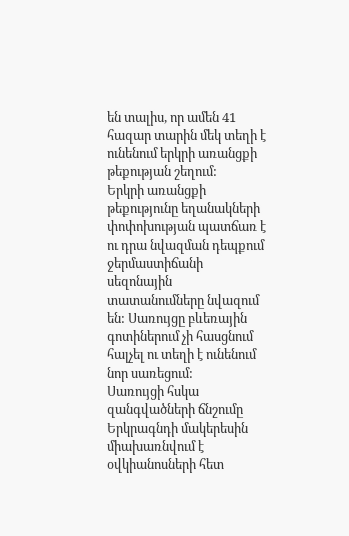են տալիս, որ ամեն 41 հազար տարին մեկ տեղի է ունենում երկրի առանցքի թեքության շեղում:
Երկրի առանցքի թեքությունը եղանակների փոփոխության պատճառ է ու դրա նվազման դեպքում ջերմաստիճանի սեզոնային տատանումները նվազում են: Սառույցը բևեռային գոտիներում չի հասցնում հալչել ու տեղի է ունենում նոր սառեցում:
Սառույցի հսկա զանգվածների ճնշումը Երկրագնդի մակերեսին միախառնվում է օվկիանոսների հետ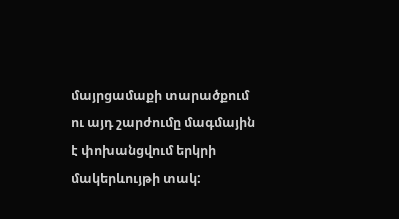մայրցամաքի տարածքում ու այդ շարժումը մագմային է փոխանցվում երկրի մակերևույթի տակ: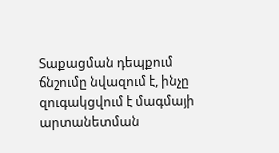Տաքացման դեպքում ճնշումը նվազում է, ինչը զուգակցվում է մագմայի արտանետման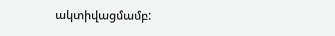ակտիվացմամբ: